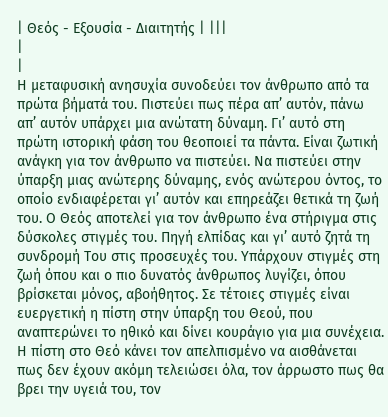| Θεός - Εξουσία - Διαιτητής | |||
|
|
Η μεταφυσική ανησυχία συνοδεύει τον άνθρωπο από τα πρώτα βήματά του. Πιστεύει πως πέρα απ’ αυτόν, πάνω απ’ αυτόν υπάρχει μια ανώτατη δύναμη. Γι’ αυτό στη πρώτη ιστορική φάση του θεοποιεί τα πάντα. Είναι ζωτική ανάγκη για τον άνθρωπο να πιστεύει. Να πιστεύει στην ύπαρξη μιας ανώτερης δύναμης, ενός ανώτερου όντος, το οποίο ενδιαφέρεται γι’ αυτόν και επηρεάζει θετικά τη ζωή του. Ο Θεός αποτελεί για τον άνθρωπο ένα στήριγμα στις δύσκολες στιγμές του. Πηγή ελπίδας και γι’ αυτό ζητά τη συνδρομή Του στις προσευχές του. Υπάρχουν στιγμές στη ζωή όπου και ο πιο δυνατός άνθρωπος λυγίζει, όπου βρίσκεται μόνος, αβοήθητος. Σε τέτοιες στιγμές είναι ευεργετική η πίστη στην ύπαρξη του Θεού, που αναπτερώνει το ηθικό και δίνει κουράγιο για μια συνέχεια. Η πίστη στο Θεό κάνει τον απελπισμένο να αισθάνεται πως δεν έχουν ακόμη τελειώσει όλα, τον άρρωστο πως θα βρει την υγειά του, τον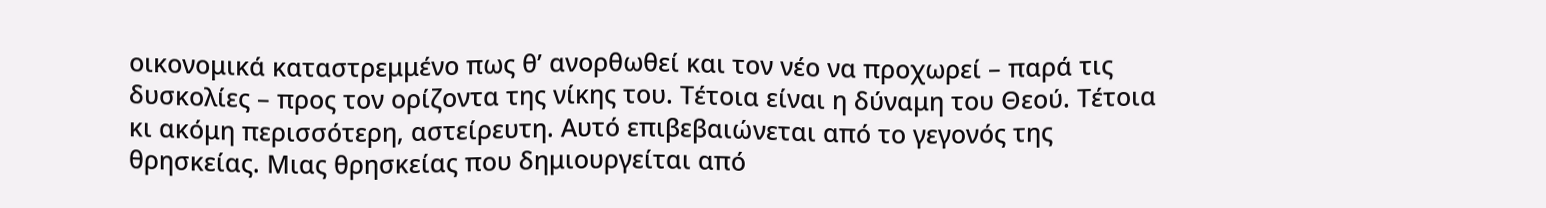οικονομικά καταστρεμμένο πως θ’ ανορθωθεί και τον νέο να προχωρεί – παρά τις δυσκολίες – προς τον ορίζοντα της νίκης του. Τέτοια είναι η δύναμη του Θεού. Τέτοια κι ακόμη περισσότερη, αστείρευτη. Αυτό επιβεβαιώνεται από το γεγονός της θρησκείας. Μιας θρησκείας που δημιουργείται από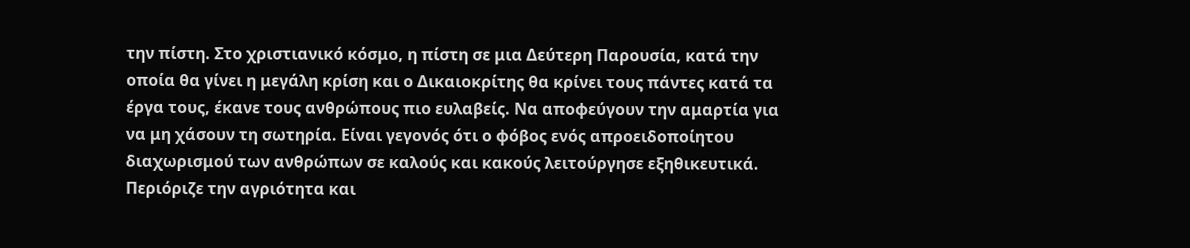την πίστη. Στο χριστιανικό κόσμο, η πίστη σε μια Δεύτερη Παρουσία, κατά την οποία θα γίνει η μεγάλη κρίση και ο Δικαιοκρίτης θα κρίνει τους πάντες κατά τα έργα τους, έκανε τους ανθρώπους πιο ευλαβείς. Να αποφεύγουν την αμαρτία για να μη χάσουν τη σωτηρία. Είναι γεγονός ότι ο φόβος ενός απροειδοποίητου διαχωρισμού των ανθρώπων σε καλούς και κακούς λειτούργησε εξηθικευτικά. Περιόριζε την αγριότητα και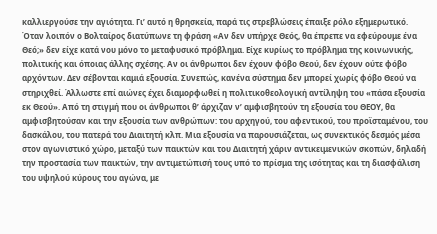καλλιεργούσε την αγιότητα. Γι’ αυτό η θρησκεία, παρά τις στρεβλώσεις έπαιξε ρόλο εξημερωτικό. Όταν λοιπόν ο Βολταίρος διατύπωνε τη φράση «Αν δεν υπήρχε Θεός, θα έπρεπε να εφεύρουμε ένα Θεό;» δεν είχε κατά νου μόνο το μεταφυσικό πρόβλημα. Είχε κυρίως το πρόβλημα της κοινωνικής, πολιτικής και όποιας άλλης σχέσης. Αν οι άνθρωποι δεν έχουν φόβο Θεού, δεν έχουν ούτε φόβο αρχόντων. Δεν σέβονται καμιά εξουσία. Συνεπώς, κανένα σύστημα δεν μπορεί χωρίς φόβο Θεού να στηριχθεί. Άλλωστε επί αιώνες έχει διαμορφωθεί η πολιτικοθεολογική αντίληψη του «πάσα εξουσία εκ Θεού». Από τη στιγμή που οι άνθρωποι θ’ άρχιζαν ν’ αμφισβητούν τη εξουσία του ΘΕΟΥ, θα αμφισβητούσαν και την εξουσία των ανθρώπων: του αρχηγού, του αφεντικού, του προϊσταμένου, του δασκάλου, του πατερά του Διαιτητή κλπ. Μια εξουσία να παρουσιάζεται, ως συνεκτικός δεσμός μέσα στον αγωνιστικό χώρο, μεταξύ των παικτών και του Διαιτητή χάριν αντικειμενικών σκοπών, δηλαδή την προστασία των παικτών, την αντιμετώπισή τους υπό το πρίσμα της ισότητας και τη διασφάλιση του υψηλού κύρους του αγώνα, με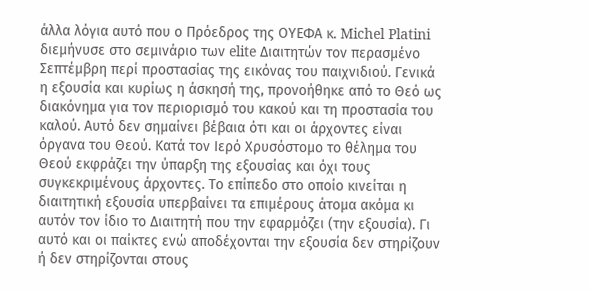άλλα λόγια αυτό που ο Πρόεδρος της ΟΥΕΦΑ κ. Michel Platini διεμήνυσε στο σεμινάριο των elite Διαιτητών τον περασμένο Σεπτέμβρη περί προστασίας της εικόνας του παιχνιδιού. Γενικά η εξουσία και κυρίως η άσκησή της, προνοήθηκε από το Θεό ως διακόνημα για τον περιορισμό του κακού και τη προστασία του καλού. Αυτό δεν σημαίνει βέβαια ότι και οι άρχοντες είναι όργανα του Θεού. Κατά τον Ιερό Χρυσόστομο το θέλημα του Θεού εκφράζει την ύπαρξη της εξουσίας και όχι τους συγκεκριμένους άρχοντες. Το επίπεδο στο οποίο κινείται η διαιτητική εξουσία υπερβαίνει τα επιμέρους άτομα ακόμα κι αυτόν τον ίδιο το Διαιτητή που την εφαρμόζει (την εξουσία). Γι αυτό και οι παίκτες ενώ αποδέχονται την εξουσία δεν στηρίζουν ή δεν στηρίζονται στους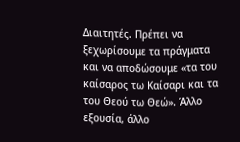Διαιτητές. Πρέπει να ξεχωρίσουμε τα πράγματα και να αποδώσουμε «τα του καίσαρος τω Καίσαρι και τα του Θεού τω Θεώ». Άλλο εξουσία, άλλο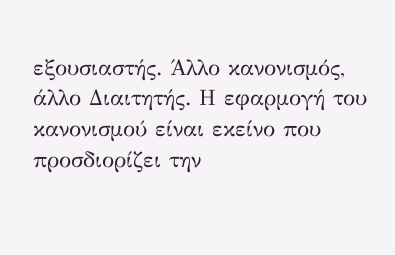εξουσιαστής. Άλλο κανονισμός, άλλο Διαιτητής. Η εφαρμογή του κανονισμού είναι εκείνο που προσδιορίζει την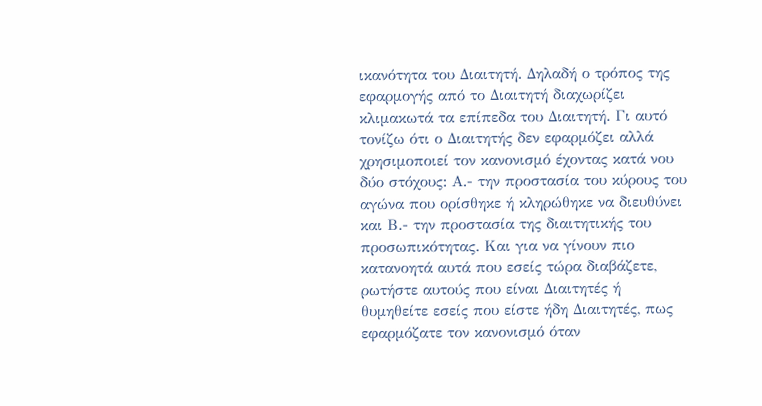ικανότητα του Διαιτητή. Δηλαδή ο τρόπος της εφαρμογής από το Διαιτητή διαχωρίζει κλιμακωτά τα επίπεδα του Διαιτητή. Γι αυτό τονίζω ότι ο Διαιτητής δεν εφαρμόζει αλλά χρησιμοποιεί τον κανονισμό έχοντας κατά νου δύο στόχους: Α.- την προστασία του κύρους του αγώνα που ορίσθηκε ή κληρώθηκε να διευθύνει και Β.- την προστασία της διαιτητικής του προσωπικότητας. Και για να γίνουν πιο κατανοητά αυτά που εσείς τώρα διαβάζετε, ρωτήστε αυτούς που είναι Διαιτητές ή θυμηθείτε εσείς που είστε ήδη Διαιτητές, πως εφαρμόζατε τον κανονισμό όταν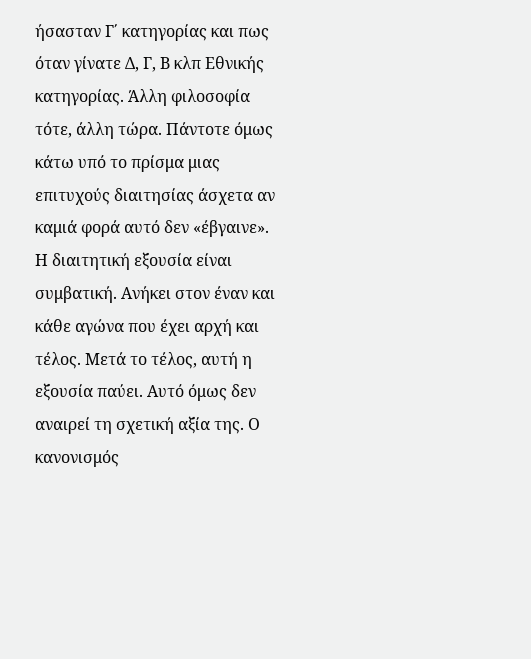ήσασταν Γ΄ κατηγορίας και πως όταν γίνατε Δ, Γ, Β κλπ Εθνικής κατηγορίας. Άλλη φιλοσοφία τότε, άλλη τώρα. Πάντοτε όμως κάτω υπό το πρίσμα μιας επιτυχούς διαιτησίας άσχετα αν καμιά φορά αυτό δεν «έβγαινε». Η διαιτητική εξουσία είναι συμβατική. Ανήκει στον έναν και κάθε αγώνα που έχει αρχή και τέλος. Μετά το τέλος, αυτή η εξουσία παύει. Αυτό όμως δεν αναιρεί τη σχετική αξία της. Ο κανονισμός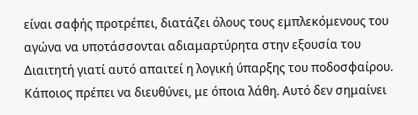είναι σαφής προτρέπει, διατάζει όλους τους εμπλεκόμενους του αγώνα να υποτάσσονται αδιαμαρτύρητα στην εξουσία του Διαιτητή γιατί αυτό απαιτεί η λογική ύπαρξης του ποδοσφαίρου. Κάποιος πρέπει να διευθύνει, με όποια λάθη. Αυτό δεν σημαίνει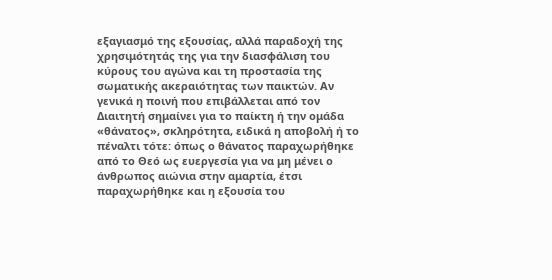εξαγιασμό της εξουσίας, αλλά παραδοχή της χρησιμότητάς της για την διασφάλιση του κύρους του αγώνα και τη προστασία της σωματικής ακεραιότητας των παικτών. Αν γενικά η ποινή που επιβάλλεται από τον Διαιτητή σημαίνει για το παίκτη ή την ομάδα «θάνατος», σκληρότητα, ειδικά η αποβολή ή το πέναλτι τότε: όπως ο θάνατος παραχωρήθηκε από το Θεό ως ευεργεσία για να μη μένει ο άνθρωπος αιώνια στην αμαρτία, έτσι παραχωρήθηκε και η εξουσία του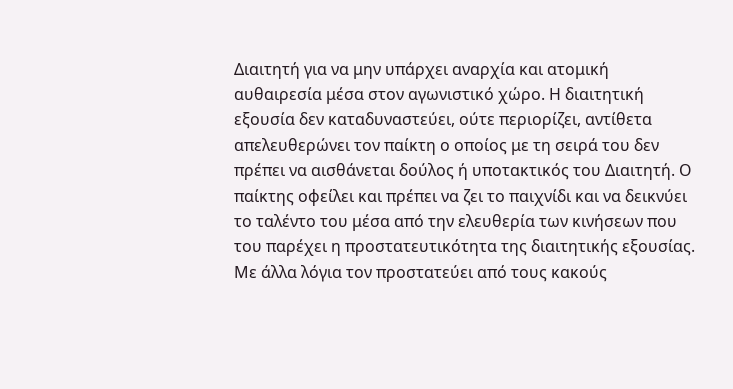Διαιτητή για να μην υπάρχει αναρχία και ατομική αυθαιρεσία μέσα στον αγωνιστικό χώρο. Η διαιτητική εξουσία δεν καταδυναστεύει, ούτε περιορίζει, αντίθετα απελευθερώνει τον παίκτη ο οποίος με τη σειρά του δεν πρέπει να αισθάνεται δούλος ή υποτακτικός του Διαιτητή. Ο παίκτης οφείλει και πρέπει να ζει το παιχνίδι και να δεικνύει το ταλέντο του μέσα από την ελευθερία των κινήσεων που του παρέχει η προστατευτικότητα της διαιτητικής εξουσίας. Με άλλα λόγια τον προστατεύει από τους κακούς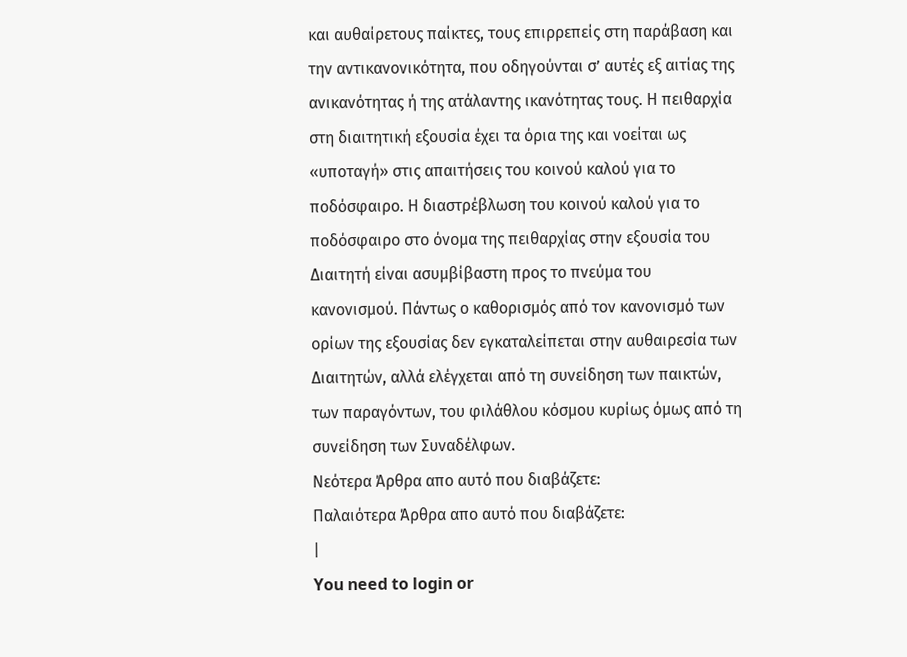και αυθαίρετους παίκτες, τους επιρρεπείς στη παράβαση και την αντικανονικότητα, που οδηγούνται σ’ αυτές εξ αιτίας της ανικανότητας ή της ατάλαντης ικανότητας τους. Η πειθαρχία στη διαιτητική εξουσία έχει τα όρια της και νοείται ως «υποταγή» στις απαιτήσεις του κοινού καλού για το ποδόσφαιρο. Η διαστρέβλωση του κοινού καλού για το ποδόσφαιρο στο όνομα της πειθαρχίας στην εξουσία του Διαιτητή είναι ασυμβίβαστη προς το πνεύμα του κανονισμού. Πάντως ο καθορισμός από τον κανονισμό των ορίων της εξουσίας δεν εγκαταλείπεται στην αυθαιρεσία των Διαιτητών, αλλά ελέγχεται από τη συνείδηση των παικτών, των παραγόντων, του φιλάθλου κόσμου κυρίως όμως από τη συνείδηση των Συναδέλφων.
Νεότερα Άρθρα απο αυτό που διαβάζετε:
Παλαιότερα Άρθρα απο αυτό που διαβάζετε:
|
You need to login or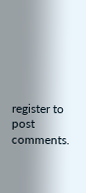register to post comments.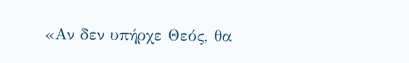«Αν δεν υπήρχε Θεός, θα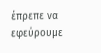έπρεπε να εφεύρουμε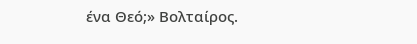ένα Θεό;» Βολταίρος.